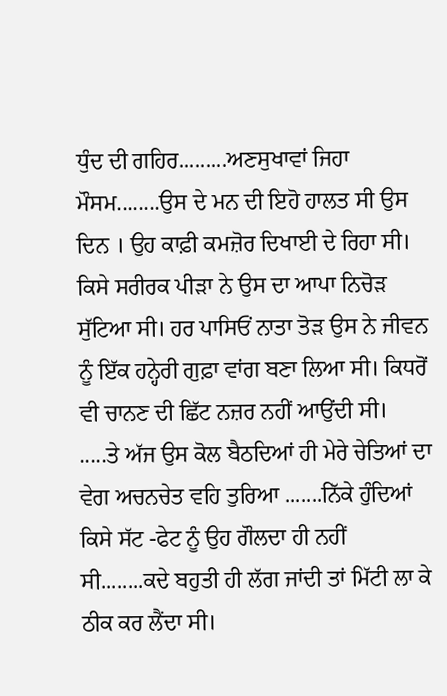ਧੁੰਦ ਦੀ ਗਹਿਰ.........ਅਣਸੁਖਾਵਾਂ ਜਿਹਾ ਮੌਸਮ........ਉਸ ਦੇ ਮਨ ਦੀ ਇਹੋ ਹਾਲਤ ਸੀ ਉਸ ਦਿਨ । ਉਹ ਕਾਫ਼ੀ ਕਮਜ਼ੋਰ ਦਿਖਾਈ ਦੇ ਰਿਹਾ ਸੀ। ਕਿਸੇ ਸਰੀਰਕ ਪੀੜਾ ਨੇ ਉਸ ਦਾ ਆਪਾ ਨਿਚੋੜ ਸੁੱਟਿਆ ਸੀ। ਹਰ ਪਾਸਿਓਂ ਨਾਤਾ ਤੋੜ ਉਸ ਨੇ ਜੀਵਨ ਨੂੰ ਇੱਕ ਹਨ੍ਹੇਰੀ ਗੁਫ਼ਾ ਵਾਂਗ ਬਣਾ ਲਿਆ ਸੀ। ਕਿਧਰੋਂ ਵੀ ਚਾਨਣ ਦੀ ਛਿੱਟ ਨਜ਼ਰ ਨਹੀਂ ਆਉਂਦੀ ਸੀ।
.....ਤੇ ਅੱਜ ਉਸ ਕੋਲ ਬੈਠਦਿਆਂ ਹੀ ਮੇਰੇ ਚੇਤਿਆਂ ਦਾ ਵੇਗ ਅਚਨਚੇਤ ਵਹਿ ਤੁਰਿਆ .......ਨਿੱਕੇ ਹੁੰਦਿਆਂ ਕਿਸੇ ਸੱਟ -ਫੇਟ ਨੂੰ ਉਹ ਗੌਲਦਾ ਹੀ ਨਹੀਂ ਸੀ........ਕਦੇ ਬਹੁਤੀ ਹੀ ਲੱਗ ਜਾਂਦੀ ਤਾਂ ਮਿੱਟੀ ਲਾ ਕੇ ਠੀਕ ਕਰ ਲੈਂਦਾ ਸੀ।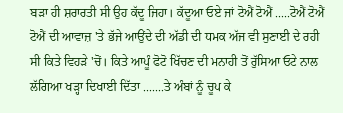ਬੜਾ ਹੀ ਸ਼ਰਾਰਤੀ ਸੀ ਉਹ ਕੱਦੂ ਜਿਹਾ। ਕੱਦੂਆ ਓਏ ਜਾਂ ਟੋਐਂ ਟੋਐਂ .....ਟੋਐਂ ਟੋਐਂ ਟੋਐਂ ਦੀ ਆਵਾਜ਼ 'ਤੇ ਭੱਜੇ ਆਉਂਦੇ ਦੀ ਅੱਡੀ ਦੀ ਧਮਕ ਅੱਜ ਵੀ ਸੁਣਾਈ ਦੇ ਰਹੀ ਸੀ ਕਿਤੇ ਵਿਹੜੇ 'ਚੋਂ। ਕਿਤੇ ਆਪੂੰ ਫੋਟੋ ਖਿੱਚਣ ਦੀ ਮਨਾਹੀ ਤੋਂ ਰੁੱਸਿਆ ਓਟੇ ਨਾਲ ਲੱਗਿਆ ਖੜ੍ਹਾ ਦਿਖਾਈ ਦਿੱਤਾ .......ਤੇ ਅੰਬਾਂ ਨੂੰ ਚੂਪ ਕੇ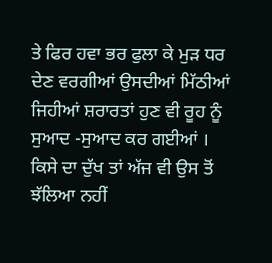ਤੇ ਫਿਰ ਹਵਾ ਭਰ ਫੁਲਾ ਕੇ ਮੁੜ ਧਰ ਦੇਣ ਵਰਗੀਆਂ ਉਸਦੀਆਂ ਮਿੱਠੀਆਂ ਜਿਹੀਆਂ ਸ਼ਰਾਰਤਾਂ ਹੁਣ ਵੀ ਰੂਹ ਨੂੰ ਸੁਆਦ -ਸੁਆਦ ਕਰ ਗਈਆਂ ।
ਕਿਸੇ ਦਾ ਦੁੱਖ ਤਾਂ ਅੱਜ ਵੀ ਉਸ ਤੋਂ ਝੱਲਿਆ ਨਹੀਂ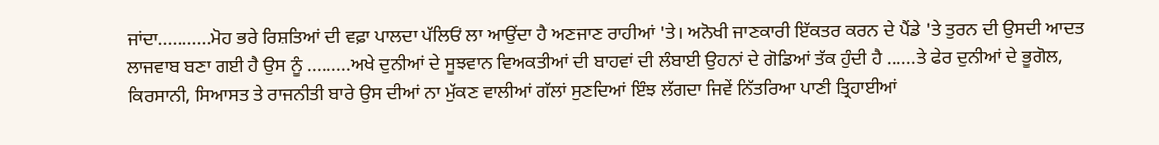ਜਾਂਦਾ...........ਮੋਹ ਭਰੇ ਰਿਸ਼ਤਿਆਂ ਦੀ ਵਫ਼ਾ ਪਾਲਦਾ ਪੱਲਿਓਂ ਲਾ ਆਉਂਦਾ ਹੈ ਅਣਜਾਣ ਰਾਹੀਆਂ 'ਤੇ। ਅਨੋਖੀ ਜਾਣਕਾਰੀ ਇੱਕਤਰ ਕਰਨ ਦੇ ਪੈਂਡੇ 'ਤੇ ਤੁਰਨ ਦੀ ਉਸਦੀ ਆਦਤ ਲਾਜਵਾਬ ਬਣਾ ਗਈ ਹੈ ਉਸ ਨੂੰ .........ਅਖੇ ਦੁਨੀਆਂ ਦੇ ਸੂਝਵਾਨ ਵਿਅਕਤੀਆਂ ਦੀ ਬਾਹਵਾਂ ਦੀ ਲੰਬਾਈ ਉਹਨਾਂ ਦੇ ਗੋਡਿਆਂ ਤੱਕ ਹੁੰਦੀ ਹੈ ......ਤੇ ਫੇਰ ਦੁਨੀਆਂ ਦੇ ਭੂਗੋਲ, ਕਿਰਸਾਨੀ, ਸਿਆਸਤ ਤੇ ਰਾਜਨੀਤੀ ਬਾਰੇ ਉਸ ਦੀਆਂ ਨਾ ਮੁੱਕਣ ਵਾਲੀਆਂ ਗੱਲਾਂ ਸੁਣਦਿਆਂ ਇੰਝ ਲੱਗਦਾ ਜਿਵੇਂ ਨਿੱਤਰਿਆ ਪਾਣੀ ਤ੍ਰਿਹਾਈਆਂ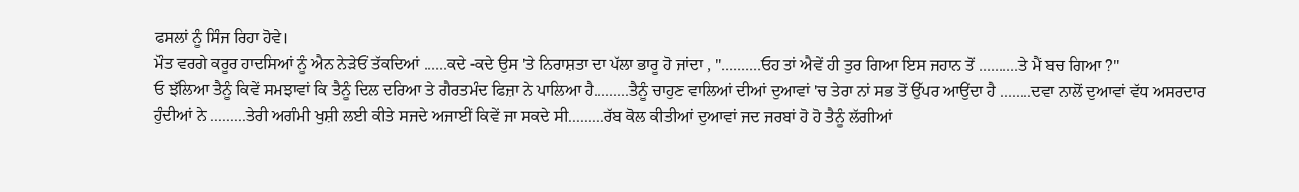ਫਸਲਾਂ ਨੂੰ ਸਿੰਜ ਰਿਹਾ ਹੋਵੇ।
ਮੌਤ ਵਰਗੇ ਕਰੂਰ ਹਾਦਸਿਆਂ ਨੂੰ ਐਨ ਨੇੜੇਓਂ ਤੱਕਦਿਆਂ ......ਕਦੇ -ਕਦੇ ਉਸ 'ਤੇ ਨਿਰਾਸ਼ਤਾ ਦਾ ਪੱਲਾ ਭਾਰੂ ਹੋ ਜਾਂਦਾ , "..........ਓਹ ਤਾਂ ਐਵੇਂ ਹੀ ਤੁਰ ਗਿਆ ਇਸ ਜਹਾਨ ਤੋਂ ..........ਤੇ ਮੈਂ ਬਚ ਗਿਆ ?"
ਓ ਝੱਲਿਆ ਤੈਨੂੰ ਕਿਵੇਂ ਸਮਝਾਵਾਂ ਕਿ ਤੈਨੂੰ ਦਿਲ ਦਰਿਆ ਤੇ ਗੈਰਤਮੰਦ ਫਿਜ਼ਾ ਨੇ ਪਾਲਿਆ ਹੈ.........ਤੈਨੂੰ ਚਾਹੁਣ ਵਾਲਿਆਂ ਦੀਆਂ ਦੁਆਵਾਂ 'ਚ ਤੇਰਾ ਨਾਂ ਸਭ ਤੋਂ ਉੱਪਰ ਆਉਂਦਾ ਹੈ ........ਦਵਾ ਨਾਲੋਂ ਦੁਆਵਾਂ ਵੱਧ ਅਸਰਦਾਰ ਹੁੰਦੀਆਂ ਨੇ .........ਤੇਰੀ ਅਗੰਮੀ ਖੁਸ਼ੀ ਲਈ ਕੀਤੇ ਸਜਦੇ ਅਜਾਈਂ ਕਿਵੇਂ ਜਾ ਸਕਦੇ ਸੀ.........ਰੱਬ ਕੋਲ ਕੀਤੀਆਂ ਦੁਆਵਾਂ ਜਦ ਜਰਬਾਂ ਹੋ ਹੋ ਤੈਨੂੰ ਲੱਗੀਆਂ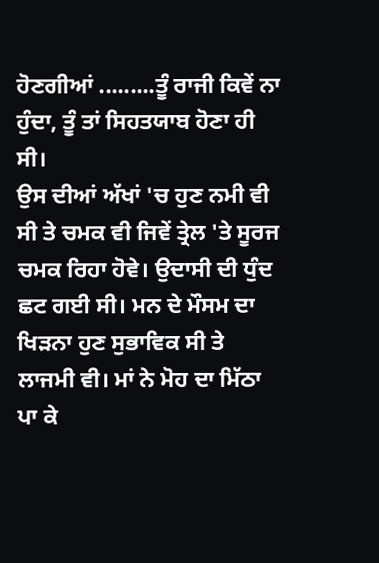ਹੋਣਗੀਆਂ .........ਤੂੰ ਰਾਜੀ ਕਿਵੇਂ ਨਾ ਹੁੰਦਾ, ਤੂੰ ਤਾਂ ਸਿਹਤਯਾਬ ਹੋਣਾ ਹੀ ਸੀ।
ਉਸ ਦੀਆਂ ਅੱਖਾਂ 'ਚ ਹੁਣ ਨਮੀ ਵੀ ਸੀ ਤੇ ਚਮਕ ਵੀ ਜਿਵੇਂ ਤ੍ਰੇਲ 'ਤੇ ਸੂਰਜ ਚਮਕ ਰਿਹਾ ਹੋਵੇ। ਉਦਾਸੀ ਦੀ ਧੁੰਦ ਛਟ ਗਈ ਸੀ। ਮਨ ਦੇ ਮੌਸਮ ਦਾ ਖਿੜਨਾ ਹੁਣ ਸੁਭਾਵਿਕ ਸੀ ਤੇ ਲਾਜਮੀ ਵੀ। ਮਾਂ ਨੇ ਮੋਹ ਦਾ ਮਿੱਠਾ ਪਾ ਕੇ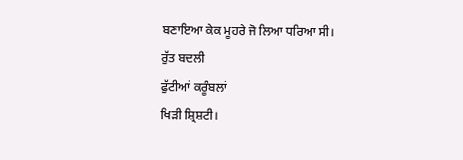ਬਣਾਇਆ ਕੇਕ ਮੂਹਰੇ ਜੋ ਲਿਆ ਧਰਿਆ ਸੀ।
ਰੁੱਤ ਬਦਲੀ
ਫੁੱਟੀਆਂ ਕਰੂੰਬਲਾਂ
ਖਿੜੀ ਸ਼੍ਰਿਸ਼ਟੀ।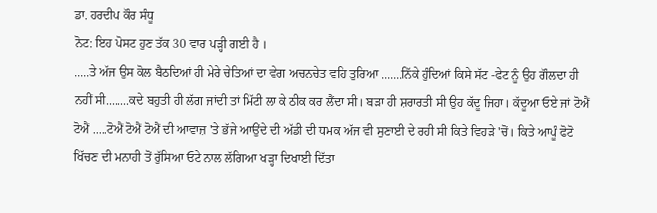ਡਾ. ਹਰਦੀਪ ਕੌਰ ਸੰਧੂ
ਨੋਟ: ਇਹ ਪੋਸਟ ਹੁਣ ਤੱਕ 30 ਵਾਰ ਪੜ੍ਹੀ ਗਈ ਹੈ ।
.....ਤੇ ਅੱਜ ਉਸ ਕੋਲ ਬੈਠਦਿਆਂ ਹੀ ਮੇਰੇ ਚੇਤਿਆਂ ਦਾ ਵੇਗ ਅਚਨਚੇਤ ਵਹਿ ਤੁਰਿਆ .......ਨਿੱਕੇ ਹੁੰਦਿਆਂ ਕਿਸੇ ਸੱਟ -ਫੇਟ ਨੂੰ ਉਹ ਗੌਲਦਾ ਹੀ ਨਹੀਂ ਸੀ........ਕਦੇ ਬਹੁਤੀ ਹੀ ਲੱਗ ਜਾਂਦੀ ਤਾਂ ਮਿੱਟੀ ਲਾ ਕੇ ਠੀਕ ਕਰ ਲੈਂਦਾ ਸੀ। ਬੜਾ ਹੀ ਸ਼ਰਾਰਤੀ ਸੀ ਉਹ ਕੱਦੂ ਜਿਹਾ। ਕੱਦੂਆ ਓਏ ਜਾਂ ਟੋਐਂ ਟੋਐਂ .....ਟੋਐਂ ਟੋਐਂ ਟੋਐਂ ਦੀ ਆਵਾਜ਼ 'ਤੇ ਭੱਜੇ ਆਉਂਦੇ ਦੀ ਅੱਡੀ ਦੀ ਧਮਕ ਅੱਜ ਵੀ ਸੁਣਾਈ ਦੇ ਰਹੀ ਸੀ ਕਿਤੇ ਵਿਹੜੇ 'ਚੋਂ। ਕਿਤੇ ਆਪੂੰ ਫੋਟੋ ਖਿੱਚਣ ਦੀ ਮਨਾਹੀ ਤੋਂ ਰੁੱਸਿਆ ਓਟੇ ਨਾਲ ਲੱਗਿਆ ਖੜ੍ਹਾ ਦਿਖਾਈ ਦਿੱਤਾ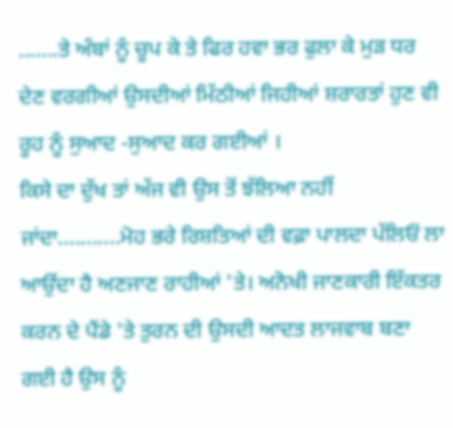.......ਤੇ ਅੰਬਾਂ ਨੂੰ ਚੂਪ ਕੇ ਤੇ ਫਿਰ ਹਵਾ ਭਰ ਫੁਲਾ ਕੇ ਮੁੜ ਧਰ ਦੇਣ ਵਰਗੀਆਂ ਉਸਦੀਆਂ ਮਿੱਠੀਆਂ ਜਿਹੀਆਂ ਸ਼ਰਾਰਤਾਂ ਹੁਣ ਵੀ ਰੂਹ ਨੂੰ ਸੁਆਦ -ਸੁਆਦ ਕਰ ਗਈਆਂ ।
ਕਿਸੇ ਦਾ ਦੁੱਖ ਤਾਂ ਅੱਜ ਵੀ ਉਸ ਤੋਂ ਝੱਲਿਆ ਨਹੀਂ ਜਾਂਦਾ...........ਮੋਹ ਭਰੇ ਰਿਸ਼ਤਿਆਂ ਦੀ ਵਫ਼ਾ ਪਾਲਦਾ ਪੱਲਿਓਂ ਲਾ ਆਉਂਦਾ ਹੈ ਅਣਜਾਣ ਰਾਹੀਆਂ 'ਤੇ। ਅਨੋਖੀ ਜਾਣਕਾਰੀ ਇੱਕਤਰ ਕਰਨ ਦੇ ਪੈਂਡੇ 'ਤੇ ਤੁਰਨ ਦੀ ਉਸਦੀ ਆਦਤ ਲਾਜਵਾਬ ਬਣਾ ਗਈ ਹੈ ਉਸ ਨੂੰ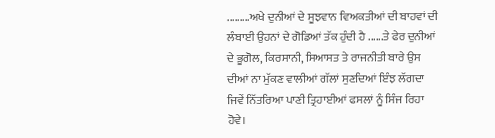.........ਅਖੇ ਦੁਨੀਆਂ ਦੇ ਸੂਝਵਾਨ ਵਿਅਕਤੀਆਂ ਦੀ ਬਾਹਵਾਂ ਦੀ ਲੰਬਾਈ ਉਹਨਾਂ ਦੇ ਗੋਡਿਆਂ ਤੱਕ ਹੁੰਦੀ ਹੈ ......ਤੇ ਫੇਰ ਦੁਨੀਆਂ ਦੇ ਭੂਗੋਲ, ਕਿਰਸਾਨੀ, ਸਿਆਸਤ ਤੇ ਰਾਜਨੀਤੀ ਬਾਰੇ ਉਸ ਦੀਆਂ ਨਾ ਮੁੱਕਣ ਵਾਲੀਆਂ ਗੱਲਾਂ ਸੁਣਦਿਆਂ ਇੰਝ ਲੱਗਦਾ ਜਿਵੇਂ ਨਿੱਤਰਿਆ ਪਾਣੀ ਤ੍ਰਿਹਾਈਆਂ ਫਸਲਾਂ ਨੂੰ ਸਿੰਜ ਰਿਹਾ ਹੋਵੇ।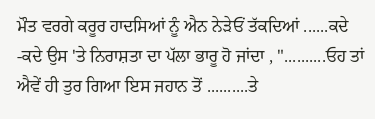ਮੌਤ ਵਰਗੇ ਕਰੂਰ ਹਾਦਸਿਆਂ ਨੂੰ ਐਨ ਨੇੜੇਓਂ ਤੱਕਦਿਆਂ ......ਕਦੇ -ਕਦੇ ਉਸ 'ਤੇ ਨਿਰਾਸ਼ਤਾ ਦਾ ਪੱਲਾ ਭਾਰੂ ਹੋ ਜਾਂਦਾ , "..........ਓਹ ਤਾਂ ਐਵੇਂ ਹੀ ਤੁਰ ਗਿਆ ਇਸ ਜਹਾਨ ਤੋਂ ..........ਤੇ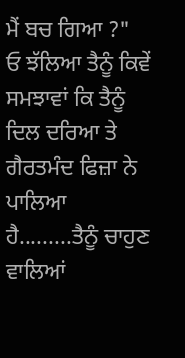ਮੈਂ ਬਚ ਗਿਆ ?"
ਓ ਝੱਲਿਆ ਤੈਨੂੰ ਕਿਵੇਂ ਸਮਝਾਵਾਂ ਕਿ ਤੈਨੂੰ ਦਿਲ ਦਰਿਆ ਤੇ ਗੈਰਤਮੰਦ ਫਿਜ਼ਾ ਨੇ ਪਾਲਿਆ ਹੈ.........ਤੈਨੂੰ ਚਾਹੁਣ ਵਾਲਿਆਂ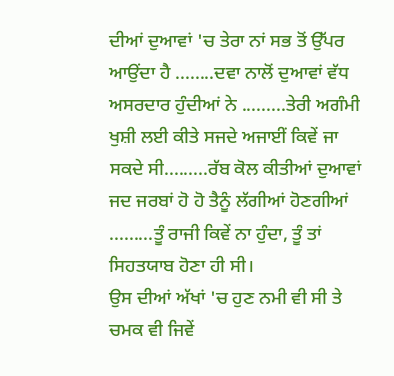ਦੀਆਂ ਦੁਆਵਾਂ 'ਚ ਤੇਰਾ ਨਾਂ ਸਭ ਤੋਂ ਉੱਪਰ ਆਉਂਦਾ ਹੈ ........ਦਵਾ ਨਾਲੋਂ ਦੁਆਵਾਂ ਵੱਧ ਅਸਰਦਾਰ ਹੁੰਦੀਆਂ ਨੇ .........ਤੇਰੀ ਅਗੰਮੀ ਖੁਸ਼ੀ ਲਈ ਕੀਤੇ ਸਜਦੇ ਅਜਾਈਂ ਕਿਵੇਂ ਜਾ ਸਕਦੇ ਸੀ.........ਰੱਬ ਕੋਲ ਕੀਤੀਆਂ ਦੁਆਵਾਂ ਜਦ ਜਰਬਾਂ ਹੋ ਹੋ ਤੈਨੂੰ ਲੱਗੀਆਂ ਹੋਣਗੀਆਂ .........ਤੂੰ ਰਾਜੀ ਕਿਵੇਂ ਨਾ ਹੁੰਦਾ, ਤੂੰ ਤਾਂ ਸਿਹਤਯਾਬ ਹੋਣਾ ਹੀ ਸੀ।
ਉਸ ਦੀਆਂ ਅੱਖਾਂ 'ਚ ਹੁਣ ਨਮੀ ਵੀ ਸੀ ਤੇ ਚਮਕ ਵੀ ਜਿਵੇਂ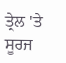ਤ੍ਰੇਲ 'ਤੇ ਸੂਰਜ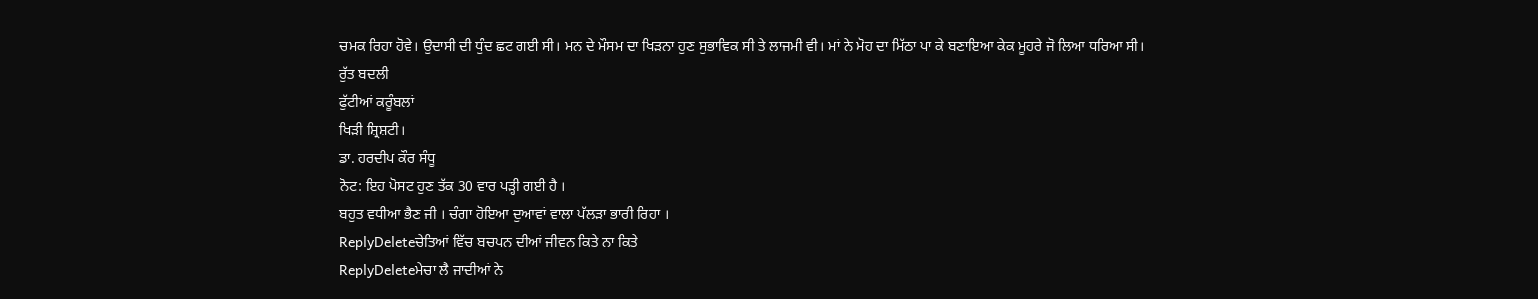ਚਮਕ ਰਿਹਾ ਹੋਵੇ। ਉਦਾਸੀ ਦੀ ਧੁੰਦ ਛਟ ਗਈ ਸੀ। ਮਨ ਦੇ ਮੌਸਮ ਦਾ ਖਿੜਨਾ ਹੁਣ ਸੁਭਾਵਿਕ ਸੀ ਤੇ ਲਾਜਮੀ ਵੀ। ਮਾਂ ਨੇ ਮੋਹ ਦਾ ਮਿੱਠਾ ਪਾ ਕੇ ਬਣਾਇਆ ਕੇਕ ਮੂਹਰੇ ਜੋ ਲਿਆ ਧਰਿਆ ਸੀ।
ਰੁੱਤ ਬਦਲੀ
ਫੁੱਟੀਆਂ ਕਰੂੰਬਲਾਂ
ਖਿੜੀ ਸ਼੍ਰਿਸ਼ਟੀ।
ਡਾ. ਹਰਦੀਪ ਕੌਰ ਸੰਧੂ
ਨੋਟ: ਇਹ ਪੋਸਟ ਹੁਣ ਤੱਕ 30 ਵਾਰ ਪੜ੍ਹੀ ਗਈ ਹੈ ।
ਬਹੁਤ ਵਧੀਆ ਭੈਣ ਜੀ । ਚੰਗਾ ਹੋਇਆ ਦੁਆਵਾਂ ਵਾਲਾ ਪੱਲੜਾ ਭਾਰੀ ਰਿਹਾ ।
ReplyDeleteਚੇਤਿਆਂ ਵਿੱਚ ਬਚਪਨ ਦੀਆਂ ਜੀਵਨ ਕਿਤੇ ਨਾ ਕਿਤੇ
ReplyDeleteਮੇਚਾ ਲੈ ਜਾਦੀਆਂ ਨੇ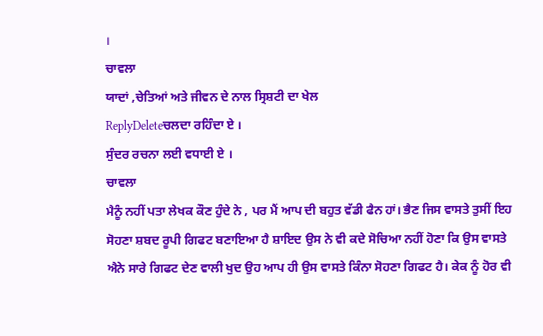।
ਚਾਵਲਾ
ਯਾਦਾਂ ,ਚੇਤਿਆਂ ਅਤੇ ਜੀਵਨ ਦੇ ਨਾਲ ਸ੍ਰਿਸ਼ਟੀ ਦਾ ਖੇਲ
ReplyDeleteਚਲਦਾ ਰਹਿੰਦਾ ਏ ।
ਸੁੰਦਰ ਰਚਨਾ ਲਈ ਵਧਾਈ ਏ ।
ਚਾਵਲਾ
ਮੈਨੂੰ ਨਹੀਂ ਪਤਾ ਲੇਖਕ ਕੌਣ ਹੁੰਦੇ ਨੇ , ਪਰ ਮੈਂ ਆਪ ਦੀ ਬਹੁਤ ਵੱਡੀ ਫੈਨ ਹਾਂ। ਭੈਣ ਜਿਸ ਵਾਸਤੇ ਤੁਸੀਂ ਇਹ ਸੋਹਣਾ ਸ਼ਬਦ ਰੂਪੀ ਗਿਫਟ ਬਣਾਇਆ ਹੈ ਸ਼ਾਇਦ ਉਸ ਨੇ ਵੀ ਕਦੇ ਸੋਚਿਆ ਨਹੀਂ ਹੋਣਾ ਕਿ ਉਸ ਵਾਸਤੇ ਐਨੇ ਸਾਰੇ ਗਿਫਟ ਦੇਣ ਵਾਲੀ ਖੁਦ ਉਹ ਆਪ ਹੀ ਉਸ ਵਾਸਤੇ ਕਿੰਨਾ ਸੋਹਣਾ ਗਿਫਟ ਹੈ। ਕੇਕ ਨੂੰ ਹੋਰ ਵੀ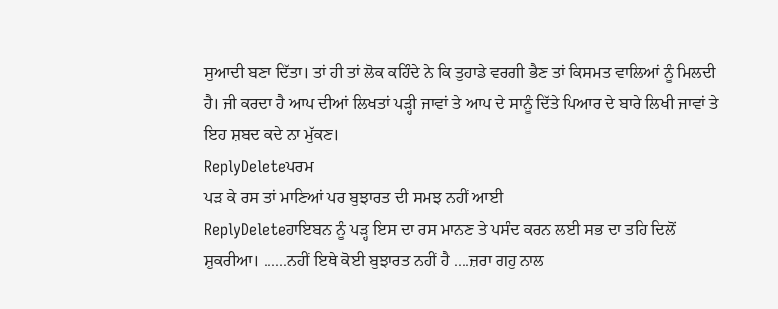ਸੁਆਦੀ ਬਣਾ ਦਿੱਤਾ। ਤਾਂ ਹੀ ਤਾਂ ਲੋਕ ਕਹਿੰਦੇ ਨੇ ਕਿ ਤੁਹਾਡੇ ਵਰਗੀ ਭੈਣ ਤਾਂ ਕਿਸਮਤ ਵਾਲਿਆਂ ਨੂੰ ਮਿਲਦੀ ਹੈ। ਜੀ ਕਰਦਾ ਹੈ ਆਪ ਦੀਆਂ ਲਿਖਤਾਂ ਪੜ੍ਹੀ ਜਾਵਾਂ ਤੇ ਆਪ ਦੇ ਸਾਨੂੰ ਦਿੱਤੇ ਪਿਆਰ ਦੇ ਬਾਰੇ ਲਿਖੀ ਜਾਵਾਂ ਤੇ ਇਹ ਸ਼ਬਦ ਕਦੇ ਨਾ ਮੁੱਕਣ।
ReplyDeleteਪਰਮ
ਪੜ ਕੇ ਰਸ ਤਾਂ ਮਾਣਿਆਂ ਪਰ ਬੁਝਾਰਤ ਦੀ ਸਮਝ ਨਹੀਂ ਆਈ
ReplyDeleteਹਾਇਬਨ ਨੂੰ ਪੜ੍ਹ ਇਸ ਦਾ ਰਸ ਮਾਨਣ ਤੇ ਪਸੰਦ ਕਰਨ ਲਈ ਸਭ ਦਾ ਤਹਿ ਦਿਲੋਂ ਸ਼ੁਕਰੀਆ। ......ਨਹੀਂ ਇਥੇ ਕੋਈ ਬੁਝਾਰਤ ਨਹੀਂ ਹੈ ....ਜ਼ਰਾ ਗਹੁ ਨਾਲ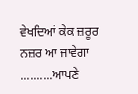ਵੇਖਦਿਆਂ ਕੇਕ ਜ਼ਰੂਰ ਨਜ਼ਰ ਆ ਜਾਵੇਗਾ ..........ਆਪਣੇ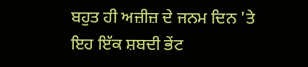ਬਹੁਤ ਹੀ ਅਜ਼ੀਜ਼ ਦੇ ਜਨਮ ਦਿਨ 'ਤੇ ਇਹ ਇੱਕ ਸ਼ਬਦੀ ਭੇਂਟ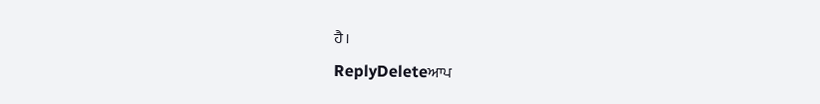ਹੈ।
ReplyDeleteਆਪ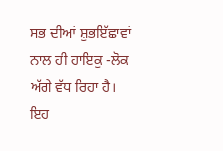ਸਭ ਦੀਆਂ ਸ਼ੁਭਇੱਛਾਵਾਂ ਨਾਲ ਹੀ ਹਾਇਕੁ -ਲੋਕ ਅੱਗੇ ਵੱਧ ਰਿਹਾ ਹੈ। ਇਹ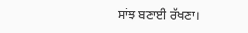ਸਾਂਝ ਬਣਾਈ ਰੱਖਣਾ।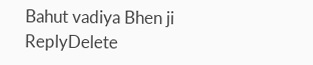Bahut vadiya Bhen ji
ReplyDelete